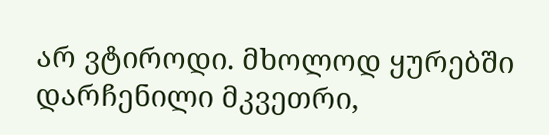არ ვტიროდი. მხოლოდ ყურებში დარჩენილი მკვეთრი,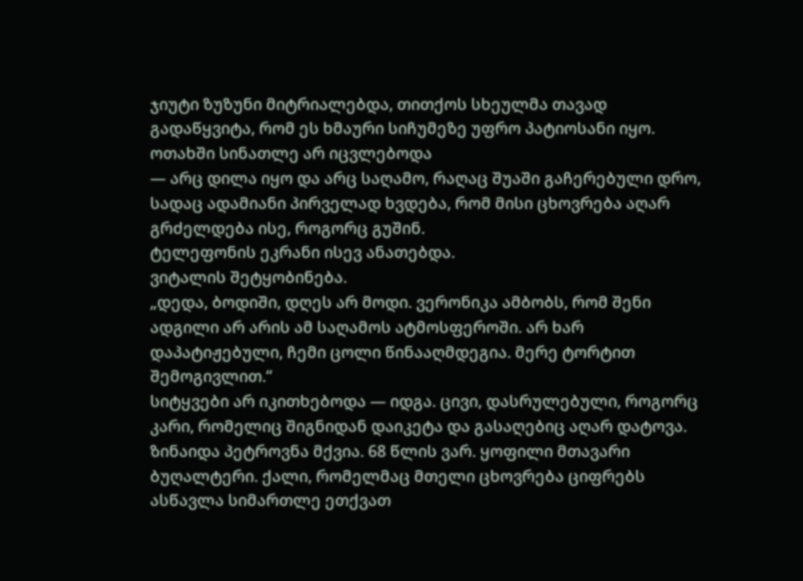ჯიუტი ზუზუნი მიტრიალებდა, თითქოს სხეულმა თავად გადაწყვიტა, რომ ეს ხმაური სიჩუმეზე უფრო პატიოსანი იყო. ოთახში სინათლე არ იცვლებოდა
— არც დილა იყო და არც საღამო, რაღაც შუაში გაჩერებული დრო, სადაც ადამიანი პირველად ხვდება, რომ მისი ცხოვრება აღარ გრძელდება ისე, როგორც გუშინ.
ტელეფონის ეკრანი ისევ ანათებდა.
ვიტალის შეტყობინება.
„დედა, ბოდიში, დღეს არ მოდი. ვერონიკა ამბობს, რომ შენი ადგილი არ არის ამ საღამოს ატმოსფეროში. არ ხარ დაპატიჟებული, ჩემი ცოლი წინააღმდეგია. მერე ტორტით შემოგივლით.“
სიტყვები არ იკითხებოდა — იდგა. ცივი, დასრულებული, როგორც კარი, რომელიც შიგნიდან დაიკეტა და გასაღებიც აღარ დატოვა.
ზინაიდა პეტროვნა მქვია. 68 წლის ვარ. ყოფილი მთავარი ბუღალტერი. ქალი, რომელმაც მთელი ცხოვრება ციფრებს ასწავლა სიმართლე ეთქვათ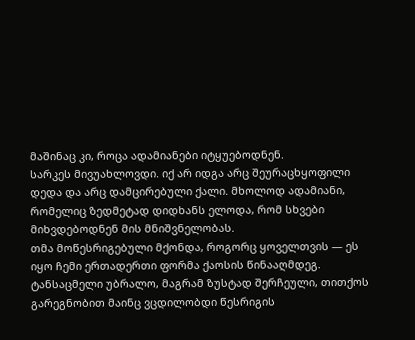მაშინაც კი, როცა ადამიანები იტყუებოდნენ.
სარკეს მივუახლოვდი. იქ არ იდგა არც შეურაცხყოფილი დედა და არც დამცირებული ქალი. მხოლოდ ადამიანი, რომელიც ზედმეტად დიდხანს ელოდა, რომ სხვები მიხვდებოდნენ მის მნიშვნელობას.
თმა მოწესრიგებული მქონდა, როგორც ყოველთვის — ეს იყო ჩემი ერთადერთი ფორმა ქაოსის წინააღმდეგ. ტანსაცმელი უბრალო, მაგრამ ზუსტად შერჩეული, თითქოს გარეგნობით მაინც ვცდილობდი წესრიგის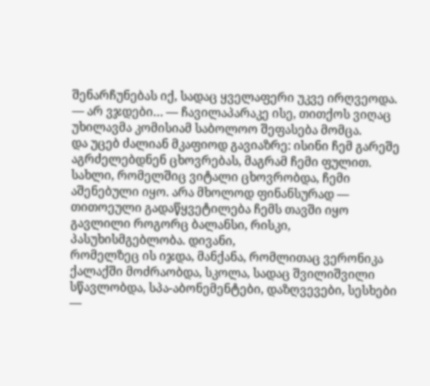შენარჩუნებას იქ, სადაც ყველაფერი უკვე ირღვეოდა.
— არ ვჯდები… — ჩავილაპარაკე ისე, თითქოს ვიღაც უხილავმა კომისიამ საბოლოო შეფასება მომცა.
და უცებ ძალიან მკაფიოდ გავიაზრე: ისინი ჩემ გარეშე აგრძელებდნენ ცხოვრებას, მაგრამ ჩემი ფულით.
სახლი, რომელშიც ვიტალი ცხოვრობდა, ჩემი აშენებული იყო. არა მხოლოდ ფინანსურად — თითოეული გადაწყვეტილება ჩემს თავში იყო გავლილი როგორც ბალანსი, რისკი, პასუხისმგებლობა. დივანი,
რომელზეც ის იჯდა, მანქანა, რომლითაც ვერონიკა ქალაქში მოძრაობდა, სკოლა, სადაც შვილიშვილი სწავლობდა, სპა-აბონემენტები, დაზღვევები, სესხები —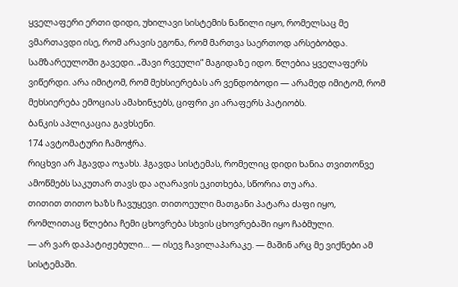ყველაფერი ერთი დიდი, უხილავი სისტემის ნაწილი იყო, რომელსაც მე ვმართავდი ისე, რომ არავის ეგონა, რომ მართვა საერთოდ არსებობდა.
სამზარეულოში გავედი. „შავი რვეული“ მაგიდაზე იდო. წლებია ყველაფერს ვიწერდი. არა იმიტომ, რომ მეხსიერებას არ ვენდობოდი — არამედ იმიტომ, რომ მეხსიერება ემოციას ამახინჯებს, ციფრი კი არაფერს პატიობს.
ბანკის აპლიკაცია გავხსენი.
174 ავტომატური ჩამოჭრა.
რიცხვი არ ჰგავდა ოჯახს. ჰგავდა სისტემას, რომელიც დიდი ხანია თვითონვე ამოწმებს საკუთარ თავს და აღარავის ეკითხება, სწორია თუ არა.
თითით თითო ხაზს ჩავუყევი. თითოეული მათგანი პატარა ძაფი იყო, რომლითაც წლებია ჩემი ცხოვრება სხვის ცხოვრებაში იყო ჩაბმული.
— არ ვარ დაპატიჟებული… — ისევ ჩავილაპარაკე. — მაშინ არც მე ვიქნები ამ სისტემაში.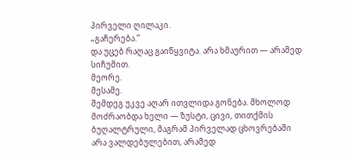პირველი ღილაკი.
„გაჩერება.“
და უცებ რაღაც გაიწყვიტა. არა ხმაურით — არამედ სიჩუმით.
მეორე.
მესამე.
შემდეგ უკვე აღარ ითვლიდა გონება. მხოლოდ მოძრაობდა ხელი — ზუსტი, ცივი, თითქმის ბუღალტრული, მაგრამ პირველად ცხოვრებაში არა ვალდებულებით, არამედ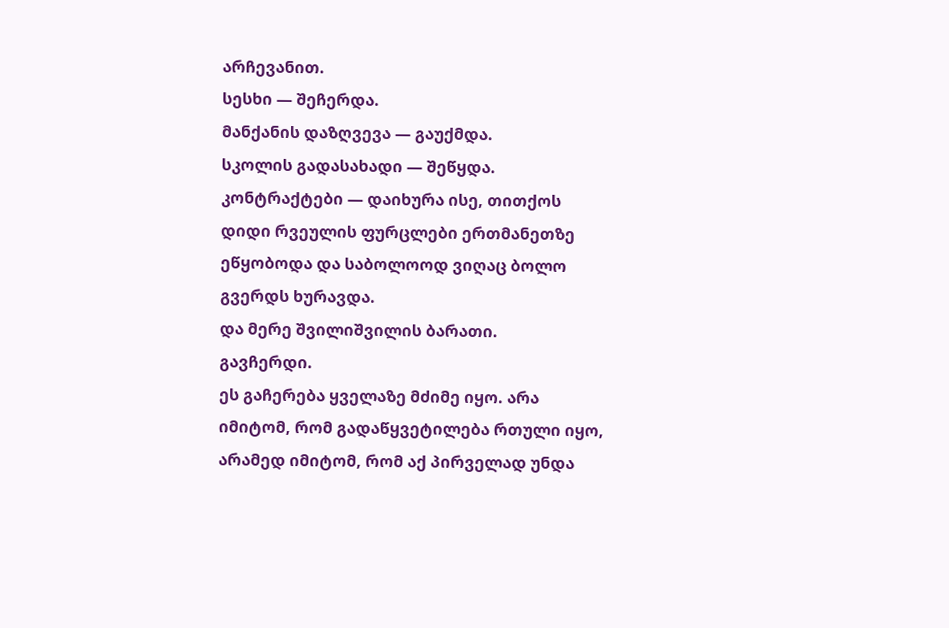არჩევანით.
სესხი — შეჩერდა.
მანქანის დაზღვევა — გაუქმდა.
სკოლის გადასახადი — შეწყდა.
კონტრაქტები — დაიხურა ისე, თითქოს დიდი რვეულის ფურცლები ერთმანეთზე ეწყობოდა და საბოლოოდ ვიღაც ბოლო გვერდს ხურავდა.
და მერე შვილიშვილის ბარათი.
გავჩერდი.
ეს გაჩერება ყველაზე მძიმე იყო. არა იმიტომ, რომ გადაწყვეტილება რთული იყო, არამედ იმიტომ, რომ აქ პირველად უნდა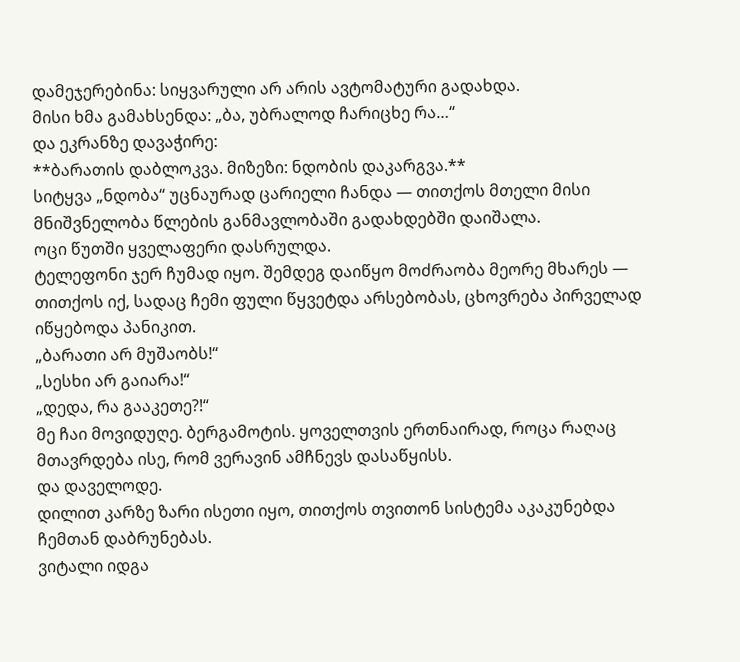დამეჯერებინა: სიყვარული არ არის ავტომატური გადახდა.
მისი ხმა გამახსენდა: „ბა, უბრალოდ ჩარიცხე რა…“
და ეკრანზე დავაჭირე:
**ბარათის დაბლოკვა. მიზეზი: ნდობის დაკარგვა.**
სიტყვა „ნდობა“ უცნაურად ცარიელი ჩანდა — თითქოს მთელი მისი მნიშვნელობა წლების განმავლობაში გადახდებში დაიშალა.
ოცი წუთში ყველაფერი დასრულდა.
ტელეფონი ჯერ ჩუმად იყო. შემდეგ დაიწყო მოძრაობა მეორე მხარეს — თითქოს იქ, სადაც ჩემი ფული წყვეტდა არსებობას, ცხოვრება პირველად იწყებოდა პანიკით.
„ბარათი არ მუშაობს!“
„სესხი არ გაიარა!“
„დედა, რა გააკეთე?!“
მე ჩაი მოვიდუღე. ბერგამოტის. ყოველთვის ერთნაირად, როცა რაღაც მთავრდება ისე, რომ ვერავინ ამჩნევს დასაწყისს.
და დაველოდე.
დილით კარზე ზარი ისეთი იყო, თითქოს თვითონ სისტემა აკაკუნებდა ჩემთან დაბრუნებას.
ვიტალი იდგა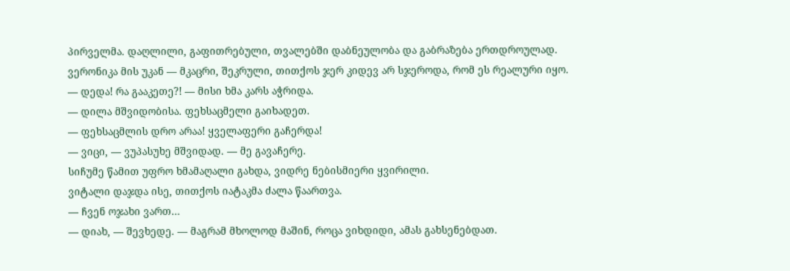პირველმა. დაღლილი, გაფითრებული, თვალებში დაბნეულობა და გაბრაზება ერთდროულად. ვერონიკა მის უკან — მკაცრი, შეკრული, თითქოს ჯერ კიდევ არ სჯეროდა, რომ ეს რეალური იყო.
— დედა! რა გააკეთე?! — მისი ხმა კარს აჭრიდა.
— დილა მშვიდობისა. ფეხსაცმელი გაიხადეთ.
— ფეხსაცმლის დრო არაა! ყველაფერი გაჩერდა!
— ვიცი, — ვუპასუხე მშვიდად. — მე გავაჩერე.
სიჩუმე წამით უფრო ხმამაღალი გახდა, ვიდრე ნებისმიერი ყვირილი.
ვიტალი დაჯდა ისე, თითქოს იატაკმა ძალა წაართვა.
— ჩვენ ოჯახი ვართ…
— დიახ, — შევხედე. — მაგრამ მხოლოდ მაშინ, როცა ვიხდიდი, ამას გახსენებდათ.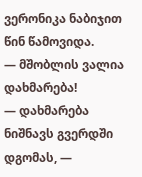ვერონიკა ნაბიჯით წინ წამოვიდა.
— მშობლის ვალია დახმარება!
— დახმარება ნიშნავს გვერდში დგომას, —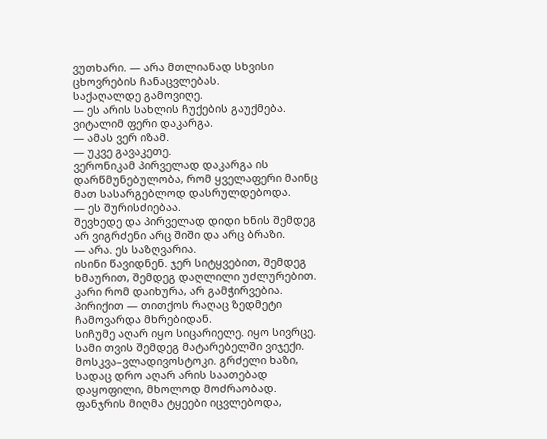ვუთხარი. — არა მთლიანად სხვისი ცხოვრების ჩანაცვლებას.
საქაღალდე გამოვიღე.
— ეს არის სახლის ჩუქების გაუქმება.
ვიტალიმ ფერი დაკარგა.
— ამას ვერ იზამ.
— უკვე გავაკეთე.
ვერონიკამ პირველად დაკარგა ის დარწმუნებულობა, რომ ყველაფერი მაინც მათ სასარგებლოდ დასრულდებოდა.
— ეს შურისძიებაა.
შევხედე და პირველად დიდი ხნის შემდეგ არ ვიგრძენი არც შიში და არც ბრაზი.
— არა. ეს საზღვარია.
ისინი წავიდნენ. ჯერ სიტყვებით, შემდეგ ხმაურით, შემდეგ დაღლილი უძლურებით. კარი რომ დაიხურა, არ გამჭირვებია. პირიქით — თითქოს რაღაც ზედმეტი ჩამოვარდა მხრებიდან.
სიჩუმე აღარ იყო სიცარიელე. იყო სივრცე.
სამი თვის შემდეგ მატარებელში ვიჯექი.
მოსკვა–ვლადივოსტოკი. გრძელი ხაზი, სადაც დრო აღარ არის საათებად დაყოფილი, მხოლოდ მოძრაობად.
ფანჯრის მიღმა ტყეები იცვლებოდა,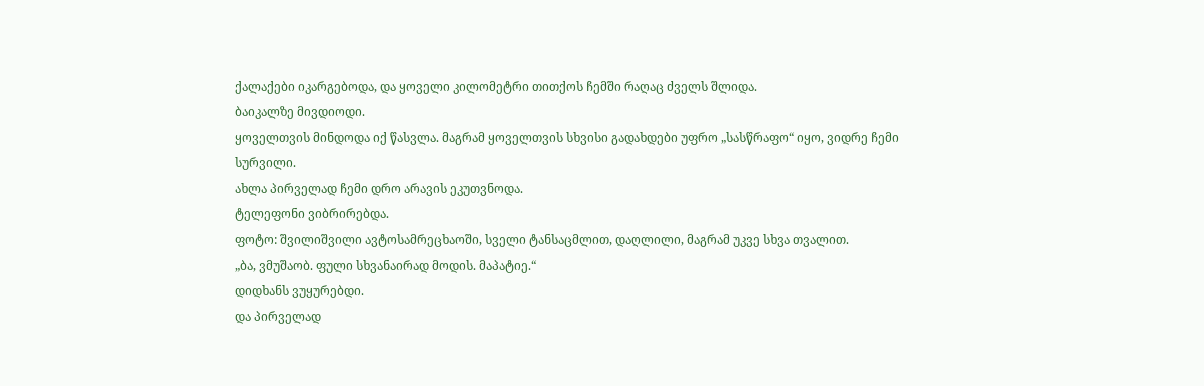ქალაქები იკარგებოდა, და ყოველი კილომეტრი თითქოს ჩემში რაღაც ძველს შლიდა.
ბაიკალზე მივდიოდი.
ყოველთვის მინდოდა იქ წასვლა. მაგრამ ყოველთვის სხვისი გადახდები უფრო „სასწრაფო“ იყო, ვიდრე ჩემი სურვილი.
ახლა პირველად ჩემი დრო არავის ეკუთვნოდა.
ტელეფონი ვიბრირებდა.
ფოტო: შვილიშვილი ავტოსამრეცხაოში, სველი ტანსაცმლით, დაღლილი, მაგრამ უკვე სხვა თვალით.
„ბა, ვმუშაობ. ფული სხვანაირად მოდის. მაპატიე.“
დიდხანს ვუყურებდი.
და პირველად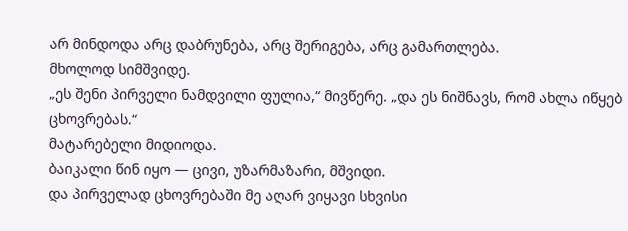არ მინდოდა არც დაბრუნება, არც შერიგება, არც გამართლება.
მხოლოდ სიმშვიდე.
„ეს შენი პირველი ნამდვილი ფულია,“ მივწერე. „და ეს ნიშნავს, რომ ახლა იწყებ ცხოვრებას.“
მატარებელი მიდიოდა.
ბაიკალი წინ იყო — ცივი, უზარმაზარი, მშვიდი.
და პირველად ცხოვრებაში მე აღარ ვიყავი სხვისი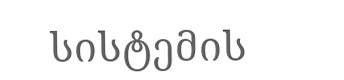სისტემის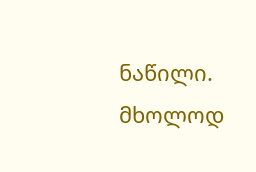ნაწილი.
მხოლოდ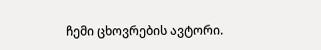ჩემი ცხოვრების ავტორი.